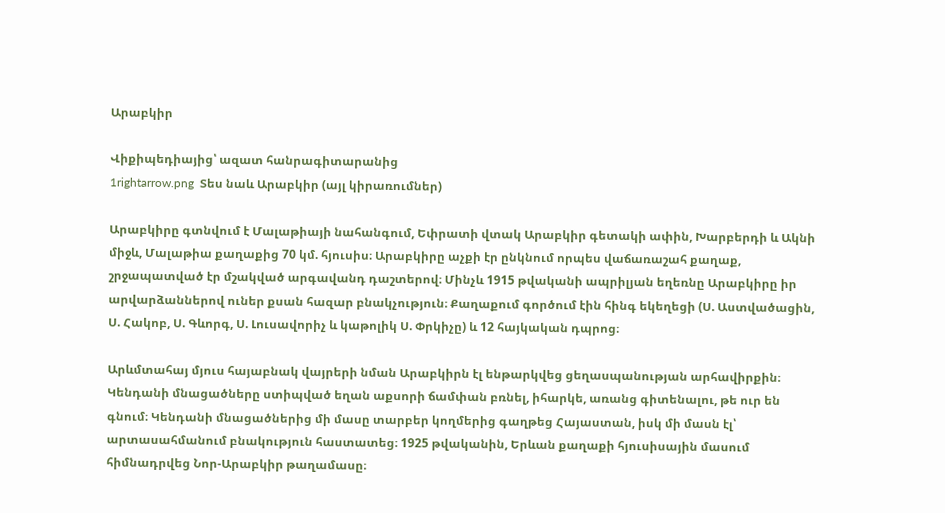Արաբկիր

Վիքիպեդիայից՝ ազատ հանրագիտարանից
1rightarrow.png  Տես նաև Արաբկիր (այլ կիրառումներ)

Արաբկիրը գտնվում է Մալաթիայի նահանգում, Եփրատի վտակ Արաբկիր գետակի ափին, Խարբերդի և Ակնի միջև, Մալաթիա քաղաքից 70 կմ. հյուսիս։ Արաբկիրը աչքի էր ընկնում որպես վաճառաշահ քաղաք, շրջապատված էր մշակված արգավանդ դաշտերով։ Մինչև 1915 թվականի ապրիլյան եղեռնը Արաբկիրը իր արվարձաններով ուներ քսան հազար բնակչություն։ Քաղաքում գործում էին հինգ եկեղեցի (Ս. Աստվածացին, Ս. Հակոբ, Ս. Գևորգ, Ս. Լուսավորիչ և կաթոլիկ Ս. Փրկիչը) և 12 հայկական դպրոց։

Արևմտահայ մյուս հայաբնակ վայրերի նման Արաբկիրն էլ ենթարկվեց ցեղասպանության արհավիրքին։ Կենդանի մնացածները ստիպված եղան աքսորի ճամփան բռնել, իհարկե, առանց գիտենալու, թե ուր են գնում։ Կենդանի մնացածներից մի մասը տարբեր կողմերից գաղթեց Հայաստան, իսկ մի մասն էլ՝ արտասահմանում բնակություն հաստատեց։ 1925 թվականին, Երևան քաղաքի հյուսիսային մասում հիմնադրվեց Նոր-Արաբկիր թաղամասը։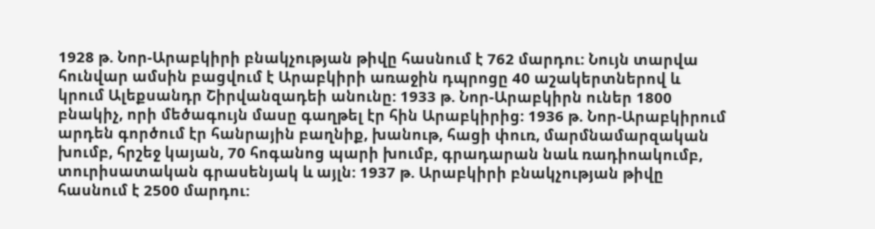1928 թ. Նոր-Արաբկիրի բնակչության թիվը հասնում է 762 մարդու: Նույն տարվա հունվար ամսին բացվում է Արաբկիրի առաջին դպրոցը 40 աշակերտներով և կրում Ալեքսանդր Շիրվանզադեի անունը: 1933 թ. Նոր-Արաբկիրն ուներ 1800 բնակիչ, որի մեծագույն մասը գաղթել էր հին Արաբկիրից: 1936 թ. Նոր-Արաբկիրում արդեն գործում էր հանրային բաղնիք, խանութ, հացի փուռ, մարմնամարզական խումբ, հրշեջ կայան, 70 հոգանոց պարի խումբ, գրադարան նաև ռադիոակումբ, տուրիսատական գրասենյակ և այլն: 1937 թ. Արաբկիրի բնակչության թիվը հասնում է 2500 մարդու: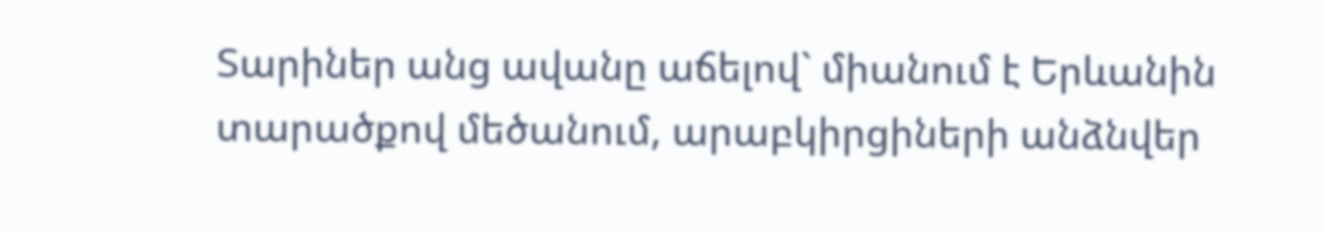Տարիներ անց ավանը աճելով` միանում է Երևանին տարածքով մեծանում, արաբկիրցիների անձնվեր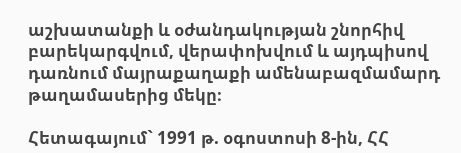աշխատանքի և օժանդակության շնորհիվ բարեկարգվում, վերափոխվում և այդպիսով դառնում մայրաքաղաքի ամենաբազմամարդ թաղամասերից մեկը։

Հետագայում` 1991 թ. օգոստոսի 8-ին, ՀՀ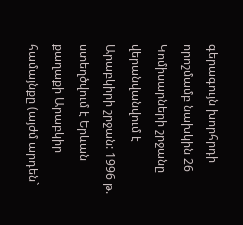գերագույն խորհրդի որոշմամբ նախկին 26 Կոմիսարների շրջանը վերանվանվում է Արաբկիրի շրջան: 1996 թ. ստեղծվում է Երևան քաղաքի Արաբկիր համայնքը (այժմ արդեն`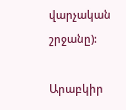վարչական շրջանը):

Արաբկիր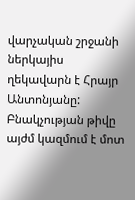վարչական շրջանի ներկայիս ղեկավարն է Հրայր Անտոնյանը: Բնակչության թիվը այժմ կազմում է մոտ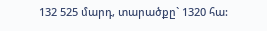132 525 մարդ, տարածքը` 1320 հա: